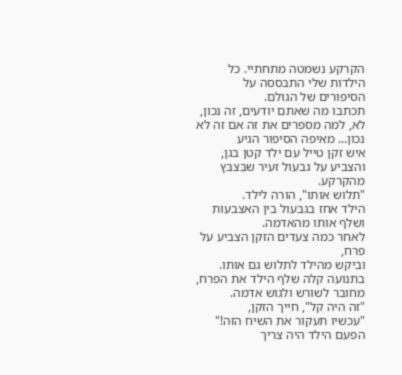הקרקע נשמטה מתחתיי. כל הילדות שלי התבססה על הסיפורים של הגולם.
תכתבו מה שאתם יודעים, זה נכון, לא, למה מספרים את זה אם זה לא נכון... מאיפה הסיפור הגיע
איש זקן טייל עם ילד קטן בגן,
והצביע על גבעול זעיר שבִּצבּץ מהקרקע.
"תלוש אותו", הורה לילד.
הילד אחז בגבעול בין האצבעות ושלף אותו מהאדמה.
לאחר כמה צעדים הזקן הצביע על פרח,
וביקש מהילד לתלוש גם אותו.
בתנועה קלה שלף הילד את הפרח, מחובר לשורש ולגוש אדמה.
"זה היה קל", חייך הזקן,
"עכשיו תעקור את השיח הזה!"
הפעם הילד היה צריך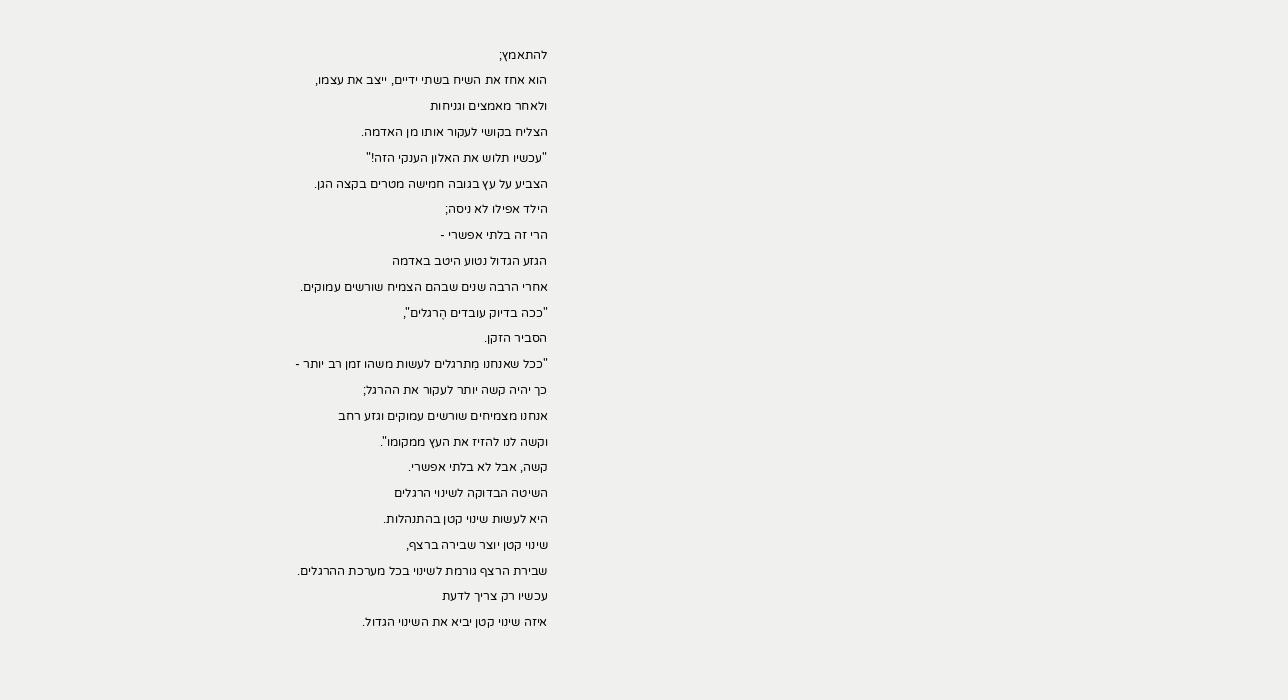להתאמץ;
הוא אחז את השיח בשתי ידיים, ייצב את עצמו,
ולאחר מאמצים וגניחות
הצליח בקושי לעקור אותו מן האדמה.
"עכשיו תלוש את האלון הענקי הזה!"
הצביע על עץ בגובה חמישה מטרים בקצה הגן.
הילד אפילו לא ניסה;
הרי זה בלתי אפשרי -
הגזע הגדול נטוע היטב באדמה
אחרי הרבה שנים שבהם הצמיח שורשים עמוקים.
"ככה בדיוק עובדים הֶרגלים",
הסביר הזקן.
"ככל שאנחנו מִתרגלים לעשות משהו זמן רב יותר -
כך יהיה קשה יותר לעקור את ההרגל;
אנחנו מצמיחים שורשים עמוקים וגזע רחב
וקשה לנו להזיז את העץ ממקומו".
קשה, אבל לא בלתי אפשרי.
השיטה הבדוקה לשינוי הרגלים
היא לעשות שינוי קטן בהתנהלות.
שינוי קטן יוצר שבירה ברצף,
שבירת הרצף גורמת לשינוי בכל מערכת ההרגלים.
עכשיו רק צריך לדעת
איזה שינוי קטן יביא את השינוי הגדול.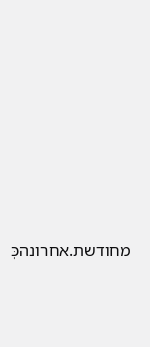מחודשת.אחרונהכְּ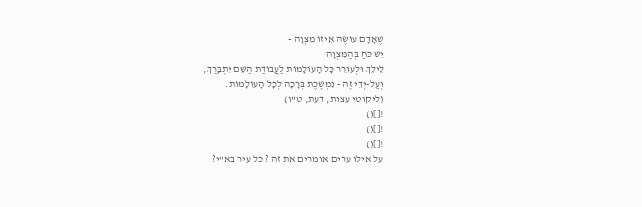שֶׁאָדָם עוֹשֶׂה אֵיזוֹ מִצְוָה -
יֵשׁ כֹּחַ בְּהַמִּצְוָה
לֵילֵךְ וּלְעוֹרֵר כָּל הָעוֹלָמוֹת לַעֲבוֹדַת הַשֵּׁם יִתְבָּרַךְ,
וְעַל-יְדֵי זֶה - נִמְשֶׁכֶת בְּרָכָה לְכָל הָעוֹלָמוֹת.
(ליקוטי עצות, דעת, ט"ו)
![]()
![]()
![]()
על אילו ערים אומרים את זה ? כל עיר בא"י?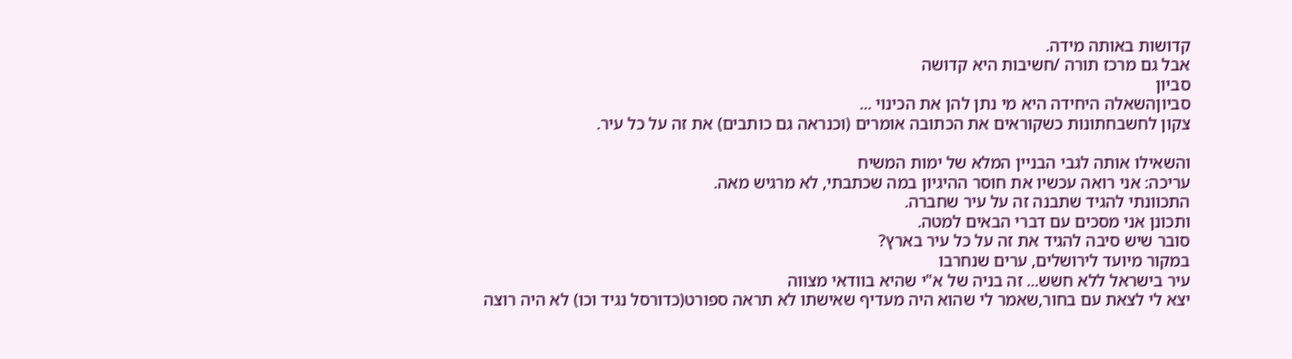קדושות באותה מידה.
אבל גם מרכז תורה /חשיבות היא קדושה
סביון
סביוןהשאלה היחידה היא מי נתן להן את הכינוי ...
צקון לחשבחתונות כשקוראים את הכתובה אומרים (וכנראה גם כותבים) את זה על כל עיר.

והשאילו אותה לגבי הבניין המלא של ימות המשיח
עריכה: אני רואה עכשיו את חוסר ההיגיון במה שכתבתי, לא מרגיש מאה.
התכוונתי להגיד שתבנה זה על עיר שחברה.
ותכונן אני מסכים עם דברי הבאים למטה.
סובר שיש סיבה להגיד את זה על כל עיר בארץ?
במקור מיועד לירושלים, ערים שנחרבו
עיר בישראל ללא חשש... זה בניה של א"י שהיא בוודאי מצווה
יצא לי לצאת עם בחור,שאמר לי שהוא היה מעדיף שאישתו לא תראה ספורט(כדורסל נגיד וכו) לא היה רוצה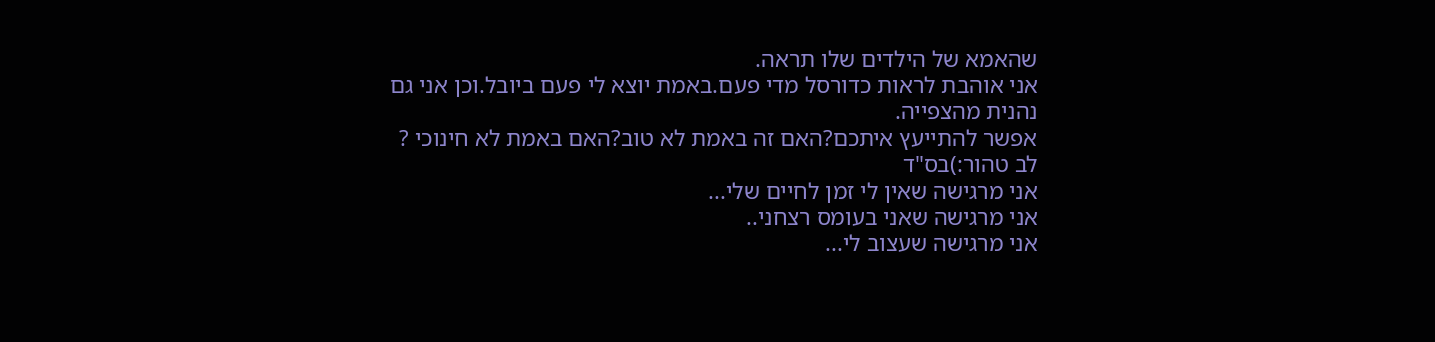שהאמא של הילדים שלו תראה.
אני אוהבת לראות כדורסל מדי פעם.באמת יוצא לי פעם ביובל.וכן אני גם נהנית מהצפייה.
אפשר להתייעץ איתכם?האם זה באמת לא טוב?האם באמת לא חינוכי ?
לב טהור:)בס"ד
אני מרגישה שאין לי זמן לחיים שלי...
אני מרגישה שאני בעומס רצחני..
אני מרגישה שעצוב לי...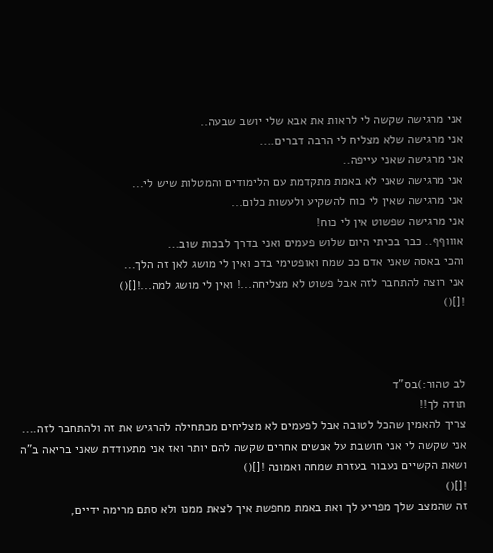אני מרגישה שקשה לי לראות את אבא שלי יושב שבעה..
אני מרגישה שלא מצליח לי הרבה דברים....
אני מרגישה שאני עייפה..
אני מרגישה שאני לא באמת מתקדמת עם הלימודים והמטלות שיש לי...
אני מרגישה שאין לי כוח להשקיע ולעשות כלום...
אני מרגישה שפשוט אין לי כוח!
אוווףף.. כבר בכיתי היום שלוש פעמים ואני בדרך לבכות שוב...
והכי באסה שאני אדם ככ שמח ואופטימי בדכ ואין לי מושג לאן זה הלך...
אני רוצה להתחבר לזה אבל פשוט לא מצליחה...! ואין לי מושג למה...![]()
![]()



לב טהור:)בס"ד
תודה לך!!
צריך להאמין שהכל לטובה אבל לפעמים לא מצליחים מכתחילה להרגיש את זה ולהתחבר לזה....
אני שקשה לי אני חושבת על אנשים אחרים שקשה להם יותר ואז אני מתעודדת שאני בריאה ב"ה ושאת הקשיים נעבור בעזרת שמחה ואמונה ![]()
![]()
זה שהמצב שלך מפריע לך ואת באמת מחפשת איך לצאת ממנו ולא סתם מרימה ידיים,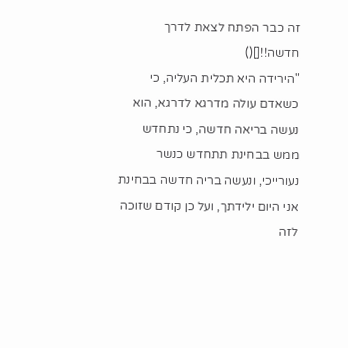זה כבר הפתח לצאת לדרך חדשה!![]()
"הירידה היא תכלית העליה, כי כשאדם עולה מדרגא לדרגא, הוא נעשה בריאה חדשה, כי נתחדש ממש בבחינת תתחדש כנשר נעורייכי, ונעשה בריה חדשה בבחינת אני היום ילידתך, ועל כן קודם שזוכה לזה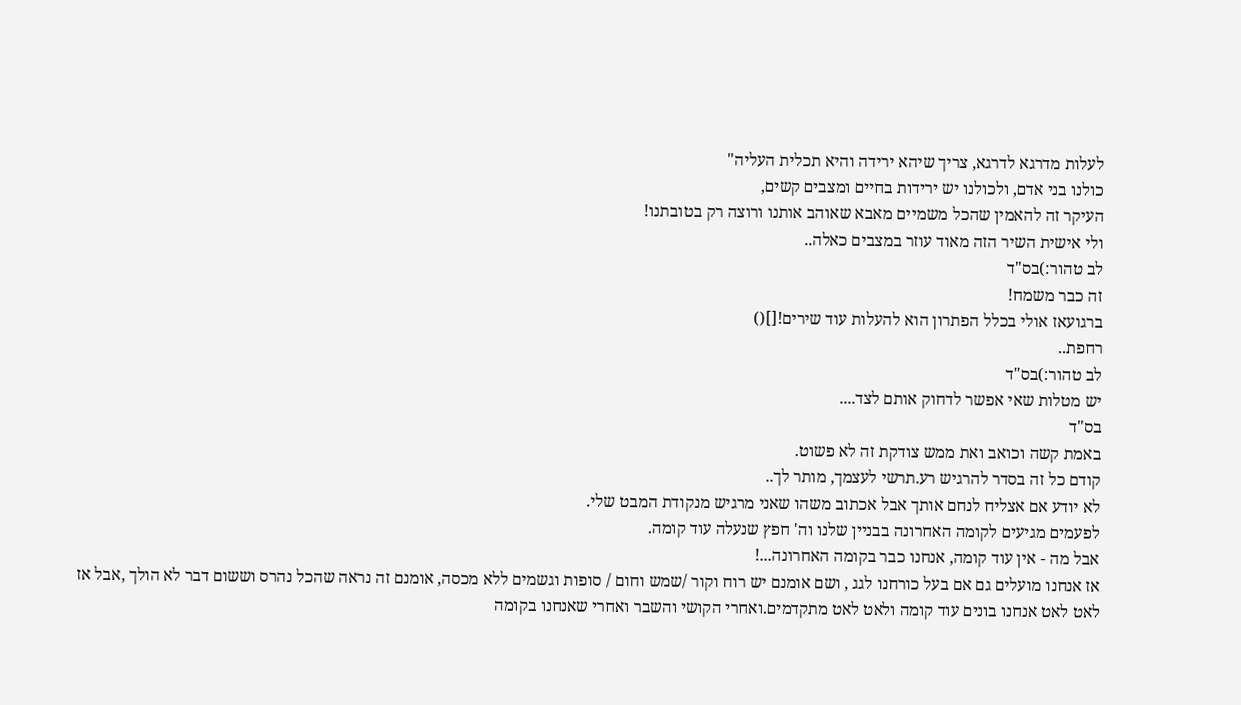לעלות מדרגא לדרגא, צריך שיהא ירידה והיא תכלית העליה"
כולנו בני אדם, ולכולנו יש ירידות בחיים ומצבים קשים,
העיקר זה להאמין שהכל משמיים מאבא שאוהב אותנו ורוצה רק בטובתנו!
ולי אישית השיר הזה מאוד עוזר במצבים כאלה..
לב טהור:)בס"ד
זה כבר משמח!
ברגועאז אולי בכלל הפתרון הוא להעלות עוד שירים![]()
רחפת..
לב טהור:)בס"ד
יש מטלות שאי אפשר לדחוק אותם לצד....
בס"ד
באמת קשה וכואב ואת ממש צודקת זה לא פשוט.
קודם כל זה בסדר להרגיש רע.תרשי לעצמך, מותר לך..
לא יודע אם אצליח לנחם אותך אבל אכתוב משהו שאני מרגיש מנקודת המבט שלי.
לפעמים מגיעים לקומה האחרונה בבניין שלנו וה' חפץ שנעלה עוד קומה.
אבל מה - אין עוד קומה, אנחנו כבר בקומה האחרונה...!
אז אנחנו מועלים גם אם בעל כורחנו לגג , ושם אומנם יש רוח וקור /שמש וחום / סופות וגשמים ללא מכסה, אומנם זה נראה שהכל נהרס וששום דבר לא הולך ,אבל אז לאט לאט אנחנו בונים עוד קומה ולאט לאט מתקדמים.ואחרי הקושי והשבר ואחרי שאנחנו בקומה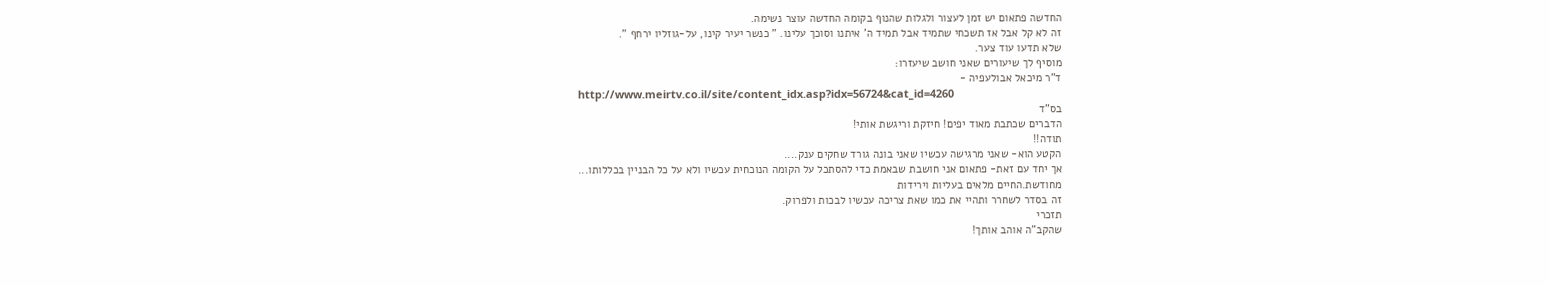החדשה פתאום יש זמן לעצור ולגלות שהנוף בקומה החדשה עוצר נשימה.
זה לא קל אבל אז תשכחי שתמיד אבל תמיד ה' איתנו וסוכך עלינו. " כנשר יעיר קינו, על-גוזליו ירחף ".
שלא תדעו עוד צער.
מוסיף לך שיעורים שאני חושב שיעזרו:
ד"ר מיכאל אבולעפיה -
http://www.meirtv.co.il/site/content_idx.asp?idx=56724&cat_id=4260
בס"ד
הדברים שכתבת מאוד יפים! חיזקת וריגשת אותי!
תודה!!
הקטע הוא- שאני מרגישה עכשיו שאני בונה גורד שחקים ענק....
אך יחד עם זאת- פתאום אני חושבת שבאמת כדי להסתכל על הקומה הנוכחית עכשיו ולא על כל הבניין בכללותו...
מחודשת.החיים מלאים בעליות וירידות
זה בסדר לשחרר ותהיי את כמו שאת צריכה עכשיו לבכות ולפרוק.
תזכרי
שהקב"ה אוהב אותך!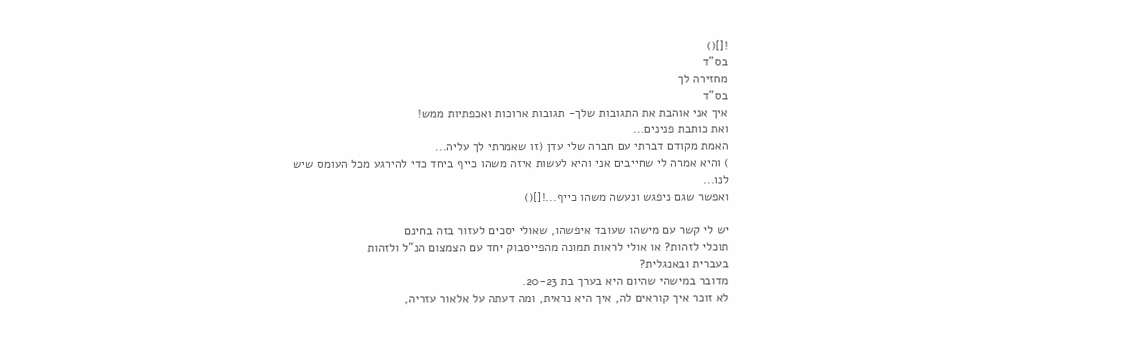![]()
בס"ד
מחזירה לך
בס"ד
איך אני אוהבת את התגובות שלך- תגובות ארוכות ואכפתיות ממש!
ואת כותבת פנינים...
האמת מקודם דברתי עם חברה שלי עדן (זו שאמרתי לך עליה...
) והיא אמרה לי שחייבים אני והיא לעשות איזה משהו כייף ביחד כדי להירגע מכל העומס שיש לנו...
ואפשר שגם ניפגש ונעשה משהו כייף...![]()

יש לי קשר עם מישהו שעובד איפשהו, שאולי יסכים לעזור בזה בחינם
תוכלי לזהות? או אולי לראות תמונה מהפייסבוק יחד עם הצמצום הנ"ל ולזהות
בעברית ובאנגלית?
מדובר במישהי שהיום היא בערך בת 20-23.
לא זוכר איך קוראים לה, איך היא נראית, ומה דעתה על אלאור עזריה,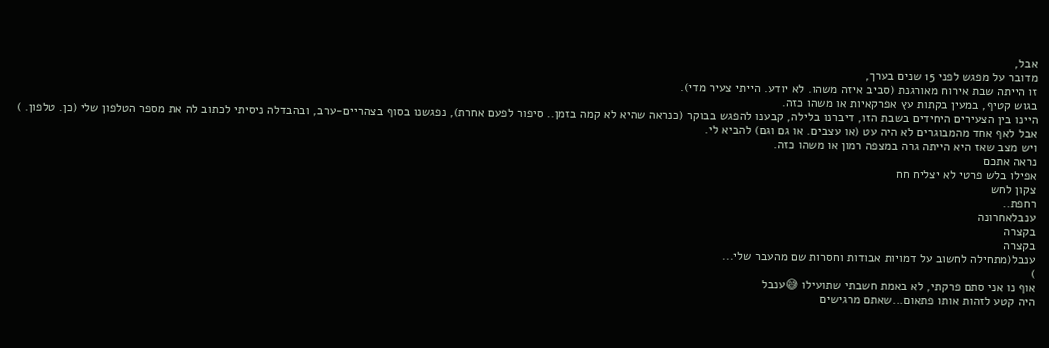אבל,
מדובר על מפגש לפני 15 שנים בערך,
זו הייתה שבת אירוח מאורגנת (סביב איזה משהו. לא יודע. הייתי צעיר מדי).
בגוש קטיף, במעין בקתות עץ אפרקאיות או משהו כזה.
היינו בין הצעירים היחידים בשבת הזו, דיברנו בלילה, קבענו להפגש בבוקר (כנראה שהיא לא קמה בזמן.. סיפור לפעם אחרת), נפגשנו בסוף בצהריים-ערב, ובהבדלה ניסיתי לכתוב לה את מספר הטלפון שלי (כן. טלפון. ) אבל לאף אחד מהמבוגרים לא היה עט (או עצבים. או גם וגם) להביא לי.
ויש מצב שאז היא הייתה גרה במצפה רמון או משהו כזה.
נראה אתכם
אפילו בלש פרטי לא יצליח חח
צקון לחש
רחפת..
ענבלאחרונה
בקצרה
בקצרה
ענבל(מתחילה לחשוב על דמויות אבודות וחסרות שם מהעבר שלי...
)
אוף נו אני סתם פרקתי, לא באמת חשבתי שתועילו 😅ענבל
היה קטע לזהות אותו פתאום...שאתם מרגישים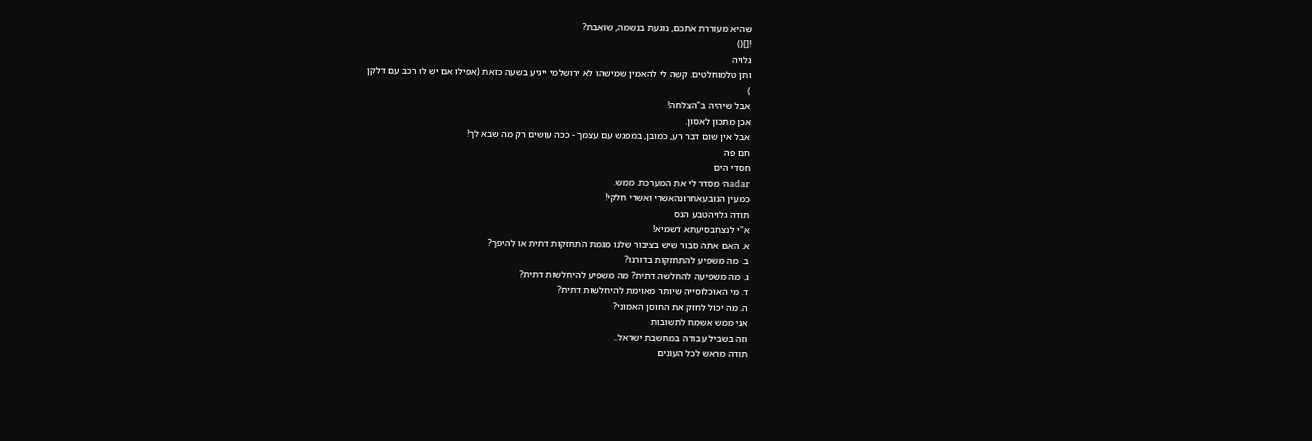שהיא מעוררת אתכם, נוגעת בנשמה, שואבת?
![]()
גלויה
ותן טלמוחלטים. קשה לי להאמין שמישהו לא ירושלמי ייגיע בשעה כזאת (אפילו אם יש לו רכב עם דלקן
)
אבל שיהיה ב"הצלחה!
אכן מתכון לאסון.
אבל אין שום דבר רע, כמובן, במפגש עם עצמך - ככה עושים רק מה שבא לך!
חם פה
חסדי הים
adarה׳ מסדר לי את המערכת. ממש.
כמעין הנובעאחרונהאשרי ואשרי חלקי!
תודה גלויהטבע הנס
א"י לנצחבסיעתא דשמיא!
א. האם אתה סבור שיש בציבור שלנו מגמת התחזקות דתית או להיפך?
ב. מה משפיע להתחזקות בדורנו?
ג. מה משפיעה להחלשה דתית? מה משפיע להיחלשות דתית?
ד. מי האוכלוסייה שיותר מאוימת להיחלשות דתית?
ה. מה יכול לחזק את החוסן האמוני?
אני ממש אשמח לתשובות
וזה בשביל עבודה במחשבת ישראל..
תודה מראש לכל העונים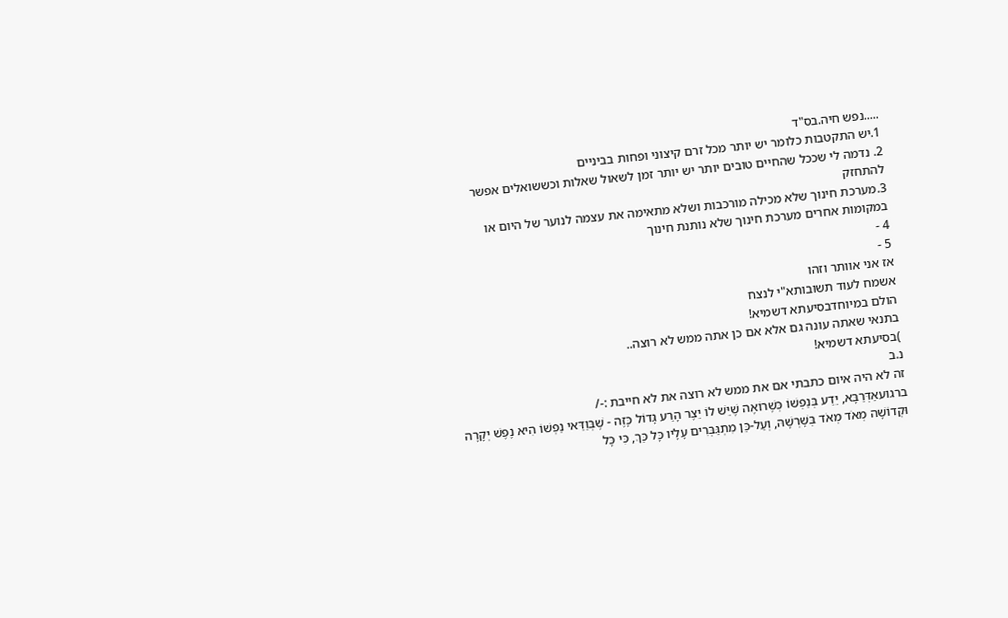.....נפש חיה.בס"ד
1.יש התקטבות כלומר יש יותר מכל זרם קיצוני ופחות בביניים
2. נדמה לי שככל שהחיים טובים יותר יש יותר זמן לשאול שאלות וכששואלים אפשר להתחזק
3.מערכת חינוך שלא מכילה מורכבות ושלא מתאימה את עצמה לנוער של היום או במקומות אחרים מערכת חינוך שלא נותנת חינוך
4 -
5 -
אז אני אוותר וזהו
אשמח לעוד תשובותא"י לנצח
הולם במיוחדבסיעתא דשמיא!
בתנאי שאתה עונה גם אלא אם כן אתה ממש לא רוצה..
)בסיעתא דשמיא!
נ.ב
זה לא היה איום כתבתי אם את ממש לא רוצה את לא חייבת :-/
ברגועאַדְּרַבָּא, יֵדַע בְּנַפְשׁוֹ כְּשֶׁרוֹאֶה שֶׁיֵּשׁ לוֹ יֵצֶר הָרַע גָּדוֹל כָּזֶה - שֶׁבְּוַדַּאי נַפְשׁוֹ הִיא נֶפֶשׁ יְקָרָה וּקְדוֹשָׁה מְאֹד מְאֹד בְּשָׁרְשָׁהּ, וְעַל-כֵּן מִתְגַּבְּרִים עָלָיו כָּל כַּךְ, כִּי כָּל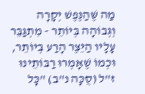מַה שֶּׁהַנֶּפֶשׁ יְקָרָה וְגְּבוֹהָה בְּיוֹתֵר - מִתְגַּבֵּר עָלָיו הַיֵּצֶר הָרַע בְּיוֹתֵר, וּכְמוֹ שֶׁאָמְרוּ רַבּוֹתֵינוּ ז"ל (סֻכָּה נ"ב) "כָּל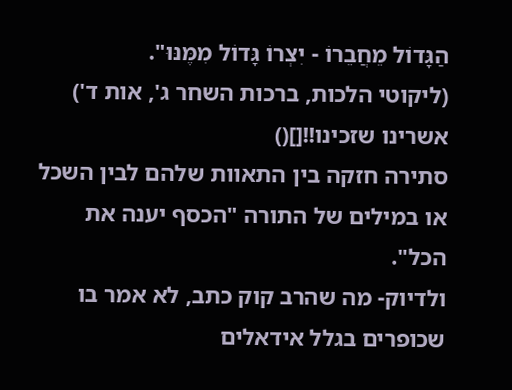הַגָּדוֹל מֵחֲבֵרוֹ - יִצְרוֹ גָּדוֹל מִמֶּנּוּ".
(ליקוטי הלכות, ברכות השחר ג', אות ד')
אשרינו שזכינו!![]()
סתירה חזקה בין התאוות שלהם לבין השכל
או במילים של התורה "הכסף יענה את הכל".
ולדיוק- מה שהרב קוק כתב, לא אמר בו שכופרים בגלל אידאלים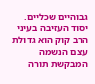גבוהיים שכליים.
יסוד העזיבה בעיני הרב קוק הוא גדולת עצם הנשמה המבקשת תורה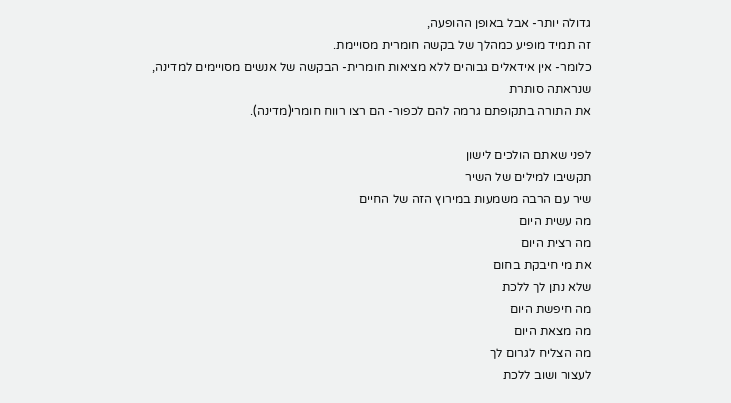גדולה יותר- אבל באופן ההופעה,
זה תמיד מופיע כמהלך של בקשה חומרית מסויימת.
כלומר- אין אידאלים גבוהים ללא מציאות חומרית- הבקשה של אנשים מסויימים למדינה, שנראתה סותרת
את התורה בתקופתם גרמה להם לכפור- הם רצו רווח חומרי(מדינה).

לפני שאתם הולכים לישון
תקשיבו למילים של השיר
שיר עם הרבה משמעות במירוץ הזה של החיים
מה עשית היום
מה רצית היום
את מי חיבקת בחום
שלא נתן לך ללכת
מה חיפשת היום
מה מצאת היום
מה הצליח לגרום לך
לעצור ושוב ללכת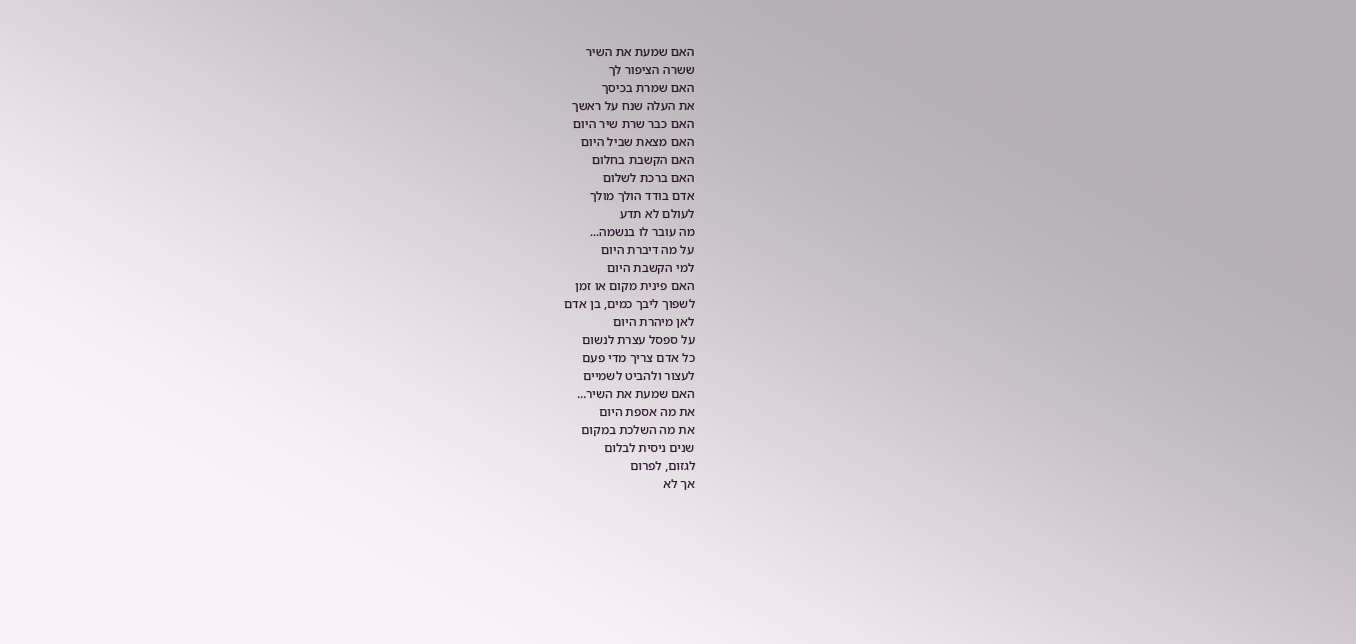האם שמעת את השיר
ששרה הציפור לך
האם שמרת בכיסך
את העלה שנח על ראשך
האם כבר שרת שיר היום
האם מצאת שביל היום
האם הקשבת בחלום
האם ברכת לשלום
אדם בודד הולך מולך
לעולם לא תדע
מה עובר לו בנשמה...
על מה דיברת היום
למי הקשבת היום
האם פינית מקום או זמן
לשפוך ליבך כמים, בן אדם
לאן מיהרת היום
על ספסל עצרת לנשום
כל אדם צריך מדי פעם
לעצור ולהביט לשמיים
האם שמעת את השיר...
את מה אספת היום
את מה השלכת במקום
שנים ניסית לבלום
לגזום, לפרום
אך לא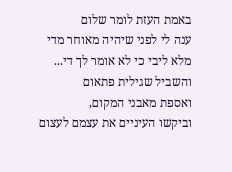באמת העזת לומר שלום
ענה לי לפני שיהיה מאוחר מדי
מלא ליבי כי לא אומר לך די...
והשביל שגילית פתאום
ואספת מאבני המקום,
וביקשו העיניים את עצמם לעצום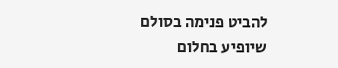להביט פנימה בסולם שיופיע בחלום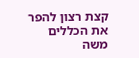קצת רצון להפר את הכללים
משה